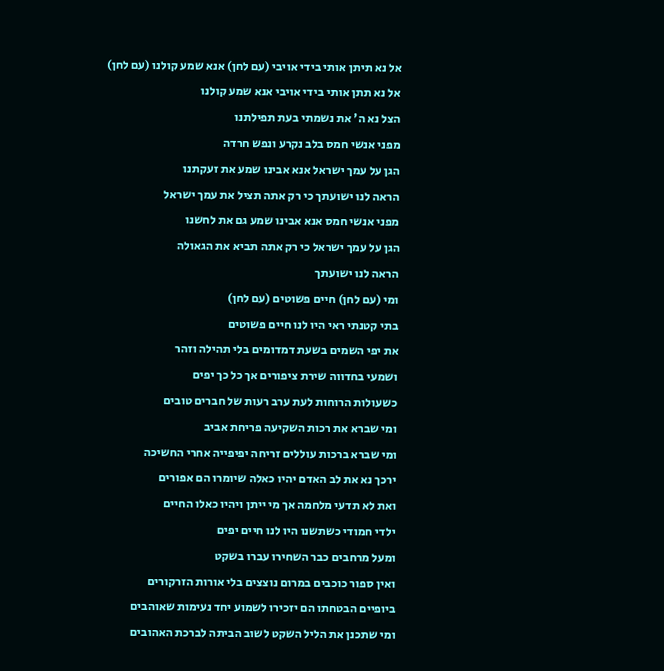אל נא תיתן אותי בידי אויבי (עם לחן) אנא שמע קולנו (עם לחן)
אל נא תתן אותי בידי אויבי אנא שמע קולנו
הצל נא ה' את נשמתי בעת תפילתנו
מפני אנשי חמס בלב נקרע ונפש חרדה
הגן על עמך ישראל אנא אבינו שמע את זעקתנו
הראה לנו ישועתך כי רק אתה תציל את עמך ישראל
מפני אנשי חמס אנא אבינו שמע גם את לחשנו
הגן על עמך ישראל כי רק אתה תביא את הגאולה
הראה לנו ישועתך
ומי (עם לחן) חיים פשוטים (עם לחן)
בתי קטנתי ראי היו לנו חיים פשוטים
את יפי השמים בשעת דמדומים בלי תהילה וזהר
ושמעי בחדווה שירת ציפורים אך כל כך יפים
כשעולות הרוחות לעת ערב רעות של חברים טובים
ומי שברא את רכות השקיעה פריחת אביב
ומי שברא ברכות עוללים זריחה יפיפייה אחרי החשיכה
ירכך נא את לב האדם יהיו כאלה שיומרו הם אפורים
ואת לא תדעי מלחמה אך מי ייתן ויהיו כאלו החיים
ילדי חמודי כשתשנו היו לנו חיים יפים
ומעל מרחבים כבר השחירו עברו בשקט
ואין ספור כוכבים במרום נוצצים בלי אורות הזרקורים
ביופיים הבטחתו הם יזכירו לשמוע יחד נעימות שאוהבים
ומי שתכנן את הליל השקט לשוב הביתה לברכת האהובים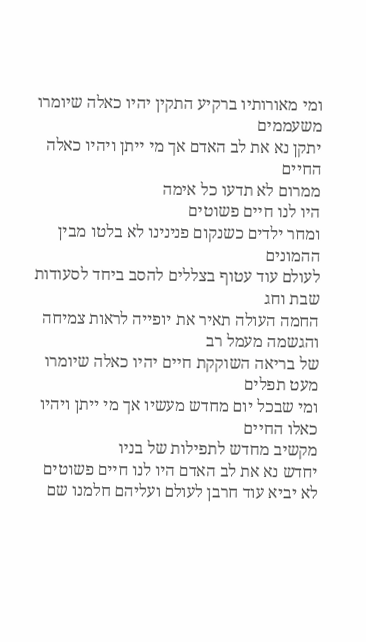ומי מאורותיו ברקיע התקין יהיו כאלה שיומרו משעממים
יתקן נא את לב האדם אך מי ייתן ויהיו כאלה החיים
ממרום לא תדעו כל אימה
היו לנו חיים פשוטים
ומחר ילדים כשנקום פנינינו לא בלטו מבין ההמונים
לעולם עוד עטוף בצללים להסב ביחד לסעודות שבת וחג
החמה העולה תאיר את יופייה לראות צמיחה והגשמה מעמל רב
של בריאה השוקקת חיים יהיו כאלה שיומרו מעט תפלים
ומי שבכל יום מחדש מעשיו אך מי ייתן ויהיו כאלו החיים
מקשיב מחדש לתפילות של בניו
יחדש נא את לב האדם היו לנו חיים פשוטים
לא יביא עוד חרבן לעולם ועליהם חלמנו שם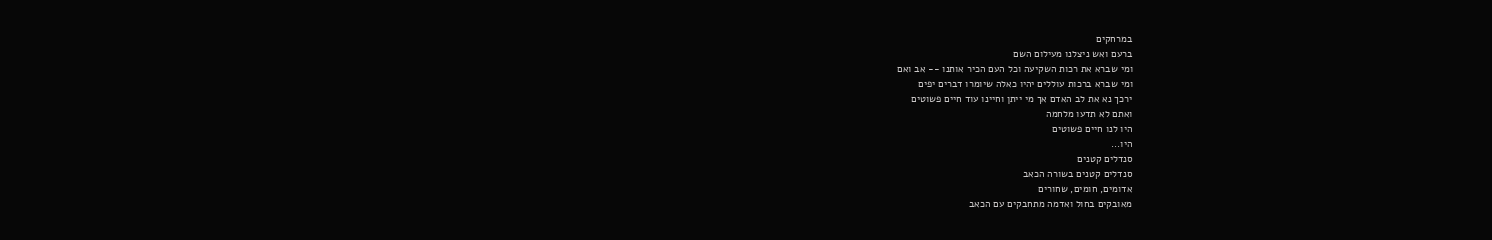במרחקים
ברעם ואש ניצלנו מעילום השם
ומי שברא את רכות השקיעה וכל העם הכיר אותנו -- אב ואם
ומי שברא ברכות עוללים יהיו כאלה שיומרו דברים יפים
ירכך נא את לב האדם אך מי ייתן וחיינו עוד חיים פשוטים
ואתם לא תדעו מלחמה
היו לנו חיים פשוטים
היו...
סנדלים קטנים
סנדלים קטנים בשורה הכאב
אדומים, חומים, שחורים
מאובקים בחול ואדמה מתחבקים עם הכאב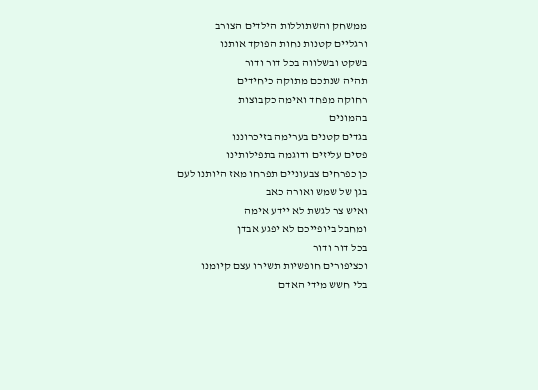ממשחק והשתוללות הילדים הצורב
ורגליים קטנות נחות הפוקד אותנו
בשקט ובשלווה בכל דור ודור
תהיה שנתכם מתוקה כיחידים
רחוקה מפחד ואימה כקבוצות
בהמונים
בגדים קטנים בערימה בזיכרוננו
פסים עליזים ודוגמה בתפילותינו
כן כפרחים צבעוניים תפרחו מאז היותנו לעם
בגן של שמש ואורה כאב
ואיש צר לגשת לא יידע אימה
ומחבל ביופייכם לא יפגע אבדן
בכל דור ודור
וכציפורים חופשיות תשירו עצם קיומנו
בלי חשש מידי האדם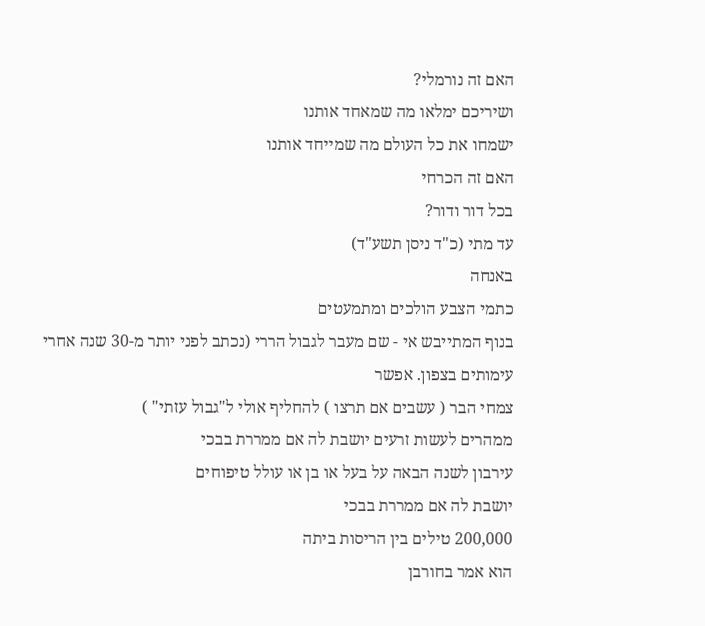האם זה נורמלי?
ושיריכם ימלאו מה שמאחד אותנו
ישמחו את כל העולם מה שמייחד אותנו
האם זה הכרחי
בכל דור ודור?
עד מתי (כ"ד ניסן תשע"ד)
באנחה
כתמי הצבע הולכים ומתמעטים
בנוף המתייבש אי - שם מעבר לגבול הררי (נכתב לפני יותר מ-30 שנה אחרי עימותים בצפון. אפשר
צמחי הבר ( עשבים אם תרצו ) להחליף אולי ל"גבול עזתי" )
ממהרים לעשות זרעים יושבת לה אם ממררת בבכי
עירבון לשנה הבאה על בעל או בן או עולל טיפוחים
יושבת לה אם ממררת בבכי
200,000 טילים בין הריסות ביתה
הוא אמר בחורבן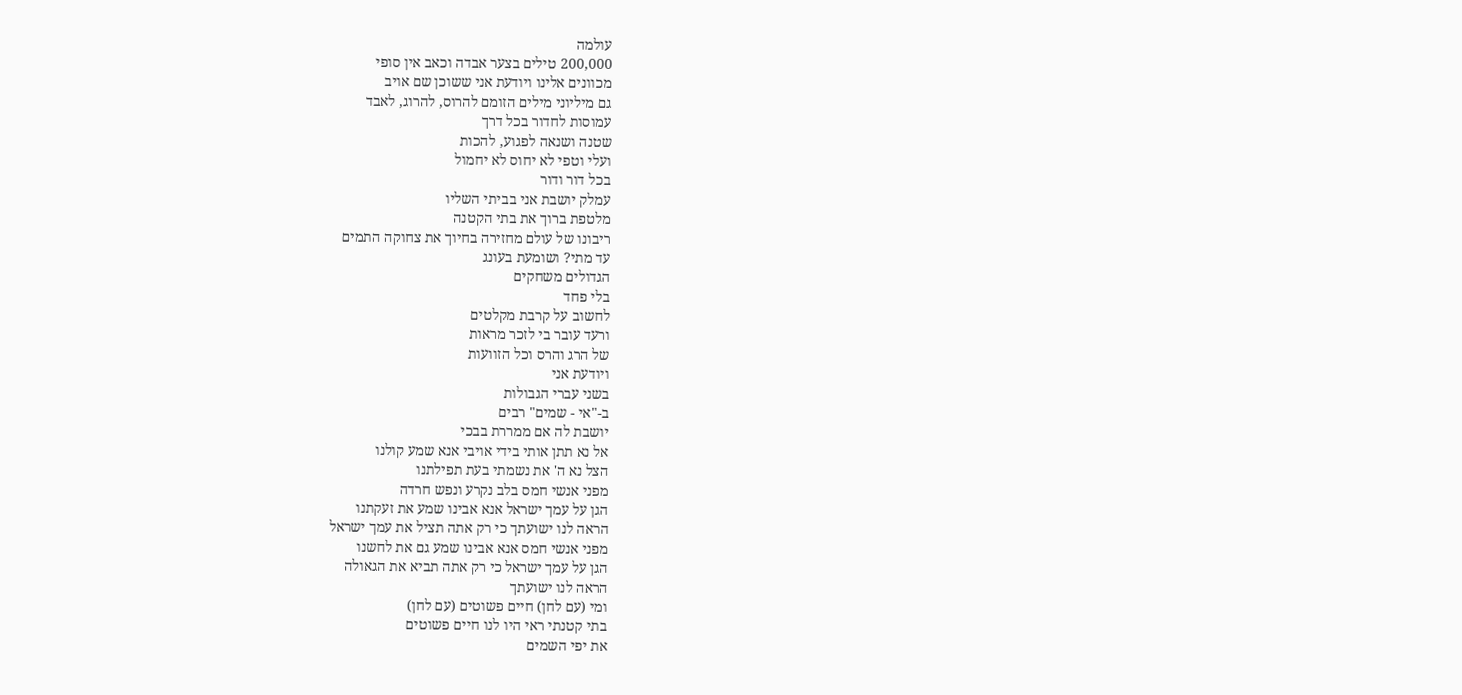עולמה
200,000 טילים בצער אבדה וכאב אין סופי
מכוונים אלינו ויודעת אני ששוכן שם אויב
גם מיליוני מילים הזומם להרוס, להרוג, לאבד
עמוסות לחדור בכל דרך
שטנה ושנאה לפגוע, להכות
ועלי וטפי לא יחוס לא יחמול
בכל דור ודור
עמלק יושבת אני בביתי השליו
מלטפת ברוך את בתי הקטנה
ריבונו של עולם מחזירה בחיוך את צחוקה התמים
עד מתי? ושומעת בעונג
הגדולים משחקים
בלי פחד
לחשוב על קרבת מקלטים
ורעד עובר בי לזכר מראות
של הרג והרס וכל הזוועות
ויודעת אני
בשני עברי הגבולות
ב-"אי - שמים" רבים
יושבת לה אם ממררת בבכי
אל נא תתן אותי בידי אויבי אנא שמע קולנו
הצל נא ה' את נשמתי בעת תפילתנו
מפני אנשי חמס בלב נקרע ונפש חרדה
הגן על עמך ישראל אנא אבינו שמע את זעקתנו
הראה לנו ישועתך כי רק אתה תציל את עמך ישראל
מפני אנשי חמס אנא אבינו שמע גם את לחשנו
הגן על עמך ישראל כי רק אתה תביא את הגאולה
הראה לנו ישועתך
ומי (עם לחן) חיים פשוטים (עם לחן)
בתי קטנתי ראי היו לנו חיים פשוטים
את יפי השמים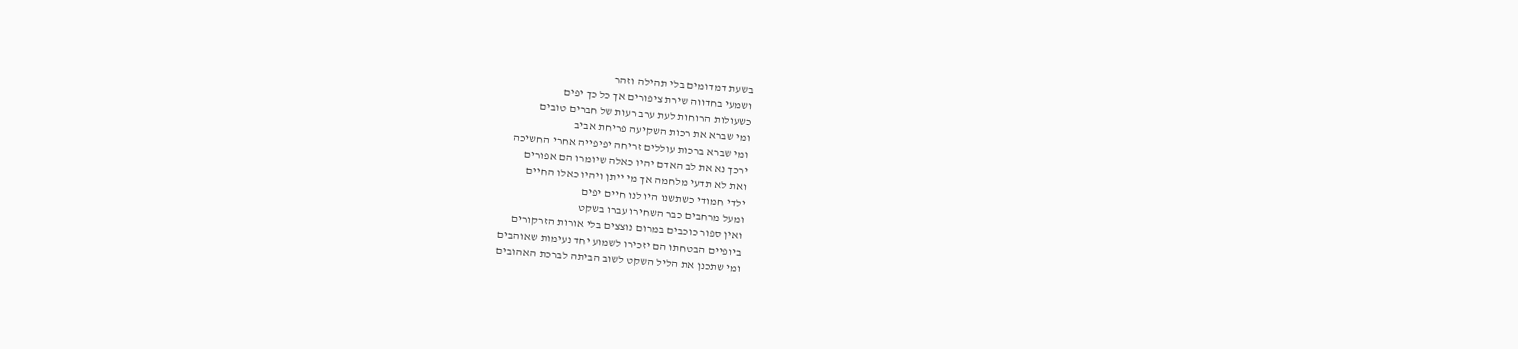בשעת דמדומים בלי תהילה וזהר
ושמעי בחדווה שירת ציפורים אך כל כך יפים
כשעולות הרוחות לעת ערב רעות של חברים טובים
ומי שברא את רכות השקיעה פריחת אביב
ומי שברא ברכות עוללים זריחה יפיפייה אחרי החשיכה
ירכך נא את לב האדם יהיו כאלה שיומרו הם אפורים
ואת לא תדעי מלחמה אך מי ייתן ויהיו כאלו החיים
ילדי חמודי כשתשנו היו לנו חיים יפים
ומעל מרחבים כבר השחירו עברו בשקט
ואין ספור כוכבים במרום נוצצים בלי אורות הזרקורים
ביופיים הבטחתו הם יזכירו לשמוע יחד נעימות שאוהבים
ומי שתכנן את הליל השקט לשוב הביתה לברכת האהובים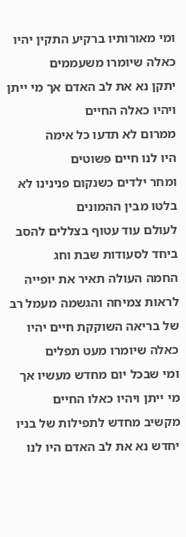ומי מאורותיו ברקיע התקין יהיו כאלה שיומרו משעממים
יתקן נא את לב האדם אך מי ייתן ויהיו כאלה החיים
ממרום לא תדעו כל אימה
היו לנו חיים פשוטים
ומחר ילדים כשנקום פנינינו לא בלטו מבין ההמונים
לעולם עוד עטוף בצללים להסב ביחד לסעודות שבת וחג
החמה העולה תאיר את יופייה לראות צמיחה והגשמה מעמל רב
של בריאה השוקקת חיים יהיו כאלה שיומרו מעט תפלים
ומי שבכל יום מחדש מעשיו אך מי ייתן ויהיו כאלו החיים
מקשיב מחדש לתפילות של בניו
יחדש נא את לב האדם היו לנו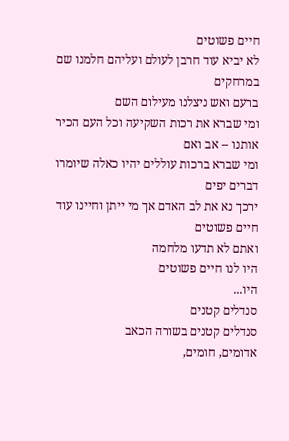חיים פשוטים
לא יביא עוד חרבן לעולם ועליהם חלמנו שם במרחקים
ברעם ואש ניצלנו מעילום השם
ומי שברא את רכות השקיעה וכל העם הכיר אותנו -- אב ואם
ומי שברא ברכות עוללים יהיו כאלה שיומרו דברים יפים
ירכך נא את לב האדם אך מי ייתן וחיינו עוד חיים פשוטים
ואתם לא תדעו מלחמה
היו לנו חיים פשוטים
היו...
סנדלים קטנים
סנדלים קטנים בשורה הכאב
אדומים, חומים,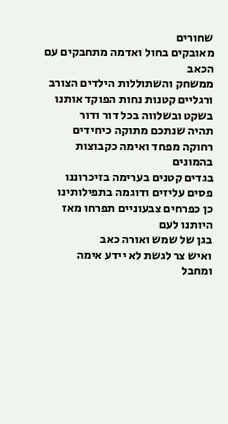שחורים
מאובקים בחול ואדמה מתחבקים עם הכאב
ממשחק והשתוללות הילדים הצורב
ורגליים קטנות נחות הפוקד אותנו
בשקט ובשלווה בכל דור ודור
תהיה שנתכם מתוקה כיחידים
רחוקה מפחד ואימה כקבוצות
בהמונים
בגדים קטנים בערימה בזיכרוננו
פסים עליזים ודוגמה בתפילותינו
כן כפרחים צבעוניים תפרחו מאז היותנו לעם
בגן של שמש ואורה כאב
ואיש צר לגשת לא יידע אימה
ומחבל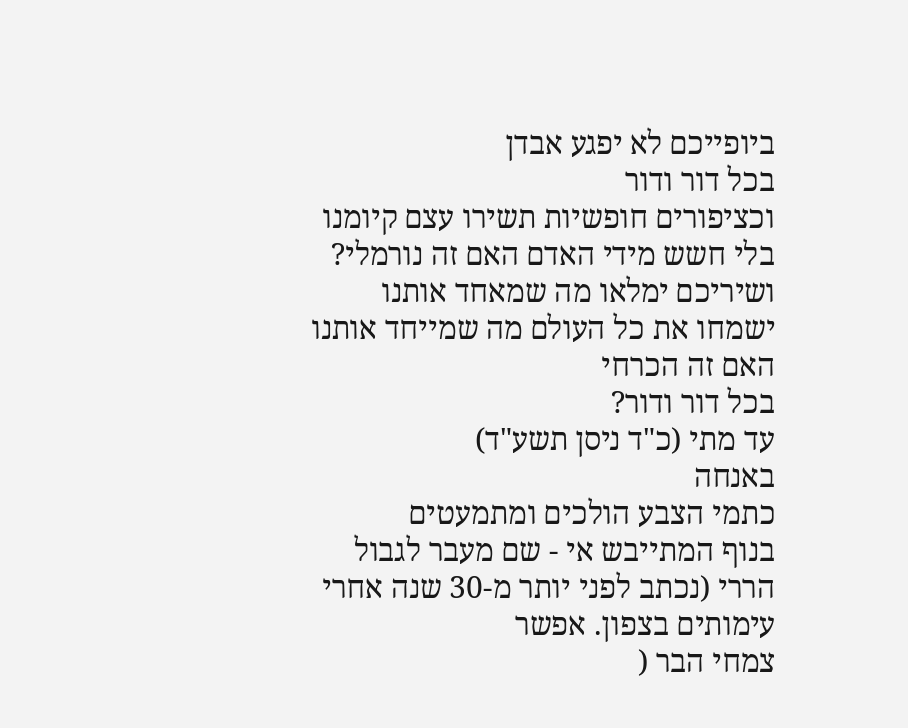ביופייכם לא יפגע אבדן
בכל דור ודור
וכציפורים חופשיות תשירו עצם קיומנו
בלי חשש מידי האדם האם זה נורמלי?
ושיריכם ימלאו מה שמאחד אותנו
ישמחו את כל העולם מה שמייחד אותנו
האם זה הכרחי
בכל דור ודור?
עד מתי (כ"ד ניסן תשע"ד)
באנחה
כתמי הצבע הולכים ומתמעטים
בנוף המתייבש אי - שם מעבר לגבול הררי (נכתב לפני יותר מ-30 שנה אחרי עימותים בצפון. אפשר
צמחי הבר (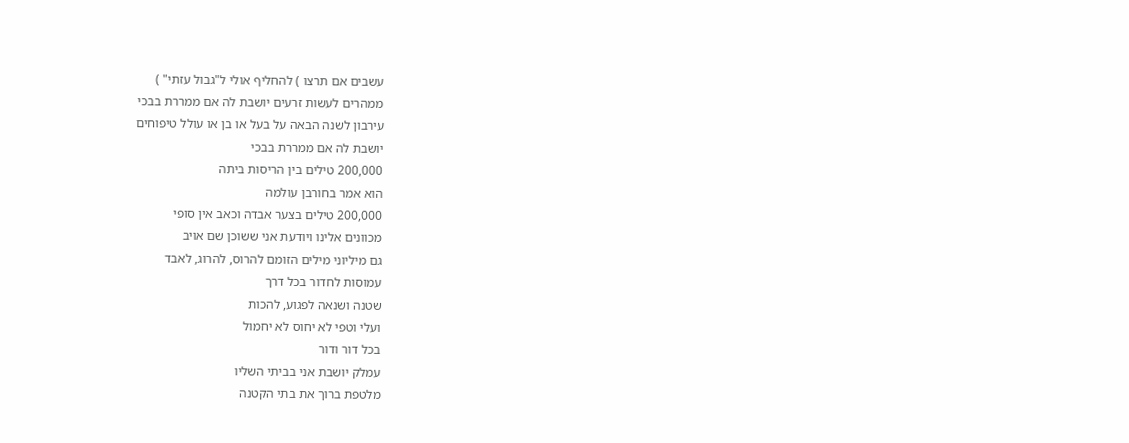עשבים אם תרצו ) להחליף אולי ל"גבול עזתי" )
ממהרים לעשות זרעים יושבת לה אם ממררת בבכי
עירבון לשנה הבאה על בעל או בן או עולל טיפוחים
יושבת לה אם ממררת בבכי
200,000 טילים בין הריסות ביתה
הוא אמר בחורבן עולמה
200,000 טילים בצער אבדה וכאב אין סופי
מכוונים אלינו ויודעת אני ששוכן שם אויב
גם מיליוני מילים הזומם להרוס, להרוג, לאבד
עמוסות לחדור בכל דרך
שטנה ושנאה לפגוע, להכות
ועלי וטפי לא יחוס לא יחמול
בכל דור ודור
עמלק יושבת אני בביתי השליו
מלטפת ברוך את בתי הקטנה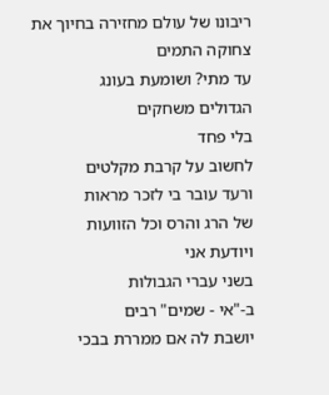ריבונו של עולם מחזירה בחיוך את צחוקה התמים
עד מתי? ושומעת בעונג
הגדולים משחקים
בלי פחד
לחשוב על קרבת מקלטים
ורעד עובר בי לזכר מראות
של הרג והרס וכל הזוועות
ויודעת אני
בשני עברי הגבולות
ב-"אי - שמים" רבים
יושבת לה אם ממררת בבכי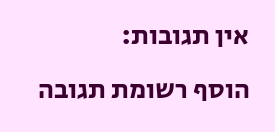אין תגובות:
הוסף רשומת תגובה